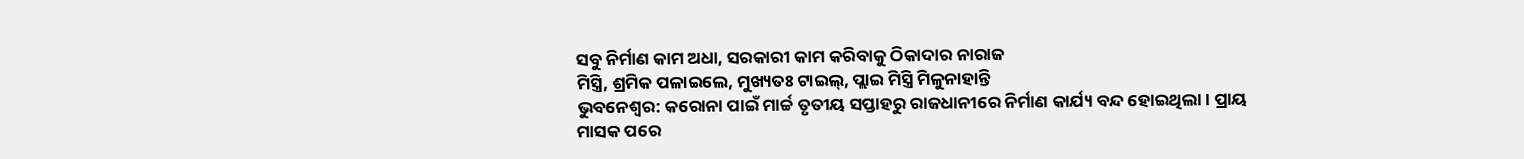ସବୁ ନିର୍ମାଣ କାମ ଅଧା, ସରକାରୀ କାମ କରିବାକୁ ଠିକାଦାର ନାରାଜ
ମିସ୍ତ୍ରି, ଶ୍ରମିକ ପଳାଇଲେ, ମୁଖ୍ୟତଃ ଟାଇଲ୍, ପ୍ଲାଇ ମିସ୍ତ୍ରି ମିଳୁନାହାନ୍ତି
ଭୁବନେଶ୍ବର: କରୋନା ପାଇଁ ମାର୍ଚ୍ଚ ତୃତୀୟ ସପ୍ତାହରୁ ରାଜଧାନୀରେ ନିର୍ମାଣ କାର୍ଯ୍ୟ ବନ୍ଦ ହୋଇଥିଲା। ପ୍ରାୟ ମାସକ ପରେ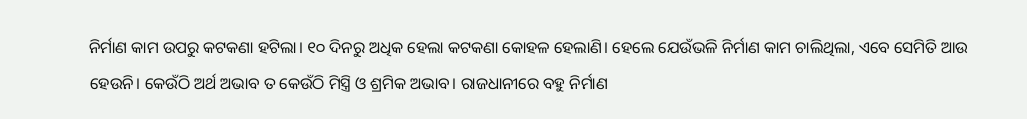ନିର୍ମାଣ କାମ ଉପରୁ କଟକଣା ହଟିଲା। ୧୦ ଦିନରୁ ଅଧିକ ହେଲା କଟକଣା କୋହଳ ହେଲାଣି। ହେଲେ ଯେଉଁଭଳି ନିର୍ମାଣ କାମ ଚାଲିଥିଲା, ଏବେ ସେମିତି ଆଉ ହେଉନି। କେଉଁଠି ଅର୍ଥ ଅଭାବ ତ କେଉଁଠି ମିସ୍ତ୍ରି ଓ ଶ୍ରମିକ ଅଭାବ। ରାଜଧାନୀରେ ବହୁ ନିର୍ମାଣ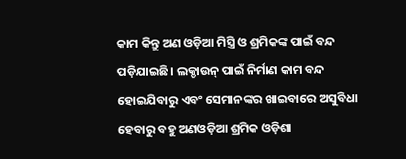କାମ କିନ୍ତୁ ଅଣ ଓଡ଼ିଆ ମିସ୍ତ୍ରି ଓ ଶ୍ରମିକଙ୍କ ପାଇଁ ବନ୍ଦ ପଡ଼ିଯାଇଛି। ଲକ୍ଡାଉନ୍ ପାଇଁ ନିର୍ମାଣ କାମ ବନ୍ଦ ହୋଇଯିବାରୁ ଏବଂ ସେମାନଙ୍କର ଖାଇବାରେ ଅସୁବିଧା ହେବାରୁ ବହୁ ଅଣଓଡ଼ିଆ ଶ୍ରମିକ ଓଡ଼ିଶା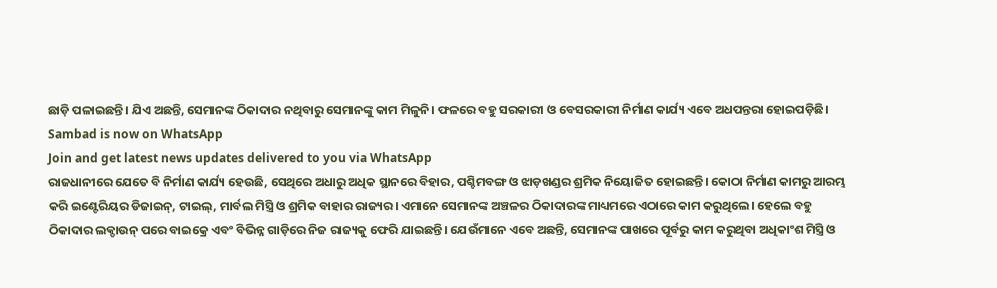ଛାଡ଼ି ପଳାଇଛନ୍ତି। ଯିଏ ଅଛନ୍ତି, ସେମାନଙ୍କ ଠିକାଦାର ନଥିବାରୁ ସେମାନଙ୍କୁ କାମ ମିଳୁନି। ଫଳରେ ବହୁ ସରକାରୀ ଓ ବେସରକାରୀ ନିର୍ମାଣ କାର୍ଯ୍ୟ ଏବେ ଅଧପନ୍ତରା ହୋଇପଡ଼ିଛି।
Sambad is now on WhatsApp
Join and get latest news updates delivered to you via WhatsApp
ରାଜଧାନୀରେ ଯେତେ ବି ନିର୍ମାଣ କାର୍ଯ୍ୟ ହେଉଛି, ସେଥିରେ ଅଧାରୁ ଅଧିକ ସ୍ଥାନରେ ବିହାର, ପଶ୍ଚିମବଙ୍ଗ ଓ ଝାଡ଼ଖଣ୍ଡର ଶ୍ରମିକ ନିୟୋଜିତ ହୋଇଛନ୍ତି। କୋଠା ନିର୍ମାଣ କାମରୁ ଆରମ୍ଭ କରି ଇଣ୍ଟେରିୟର ଡିଜାଇନ୍, ଟାଇଲ୍, ମାର୍ବଲ ମିସ୍ତ୍ରି ଓ ଶ୍ରମିକ ବାହାର ରାଜ୍ୟର। ଏମାନେ ସେମାନଙ୍କ ଅଞ୍ଚଳର ଠିକାଦାରଙ୍କ ମାଧ୍ୟମରେ ଏଠାରେ କାମ କରୁଥିଲେ। ହେଲେ ବହୁ ଠିକାଦାର ଲକ୍ଡାଉନ୍ ପରେ ବାଇକ୍ରେ ଏବଂ ବିଭିନ୍ନ ଗାଡ଼ିରେ ନିଜ ରାଜ୍ୟକୁ ଫେରି ଯାଇଛନ୍ତି। ଯେଉଁମାନେ ଏବେ ଅଛନ୍ତି, ସେମାନଙ୍କ ପାଖରେ ପୂର୍ବରୁ କାମ କରୁଥିବା ଅଧିକାଂଶ ମିସ୍ତ୍ରି ଓ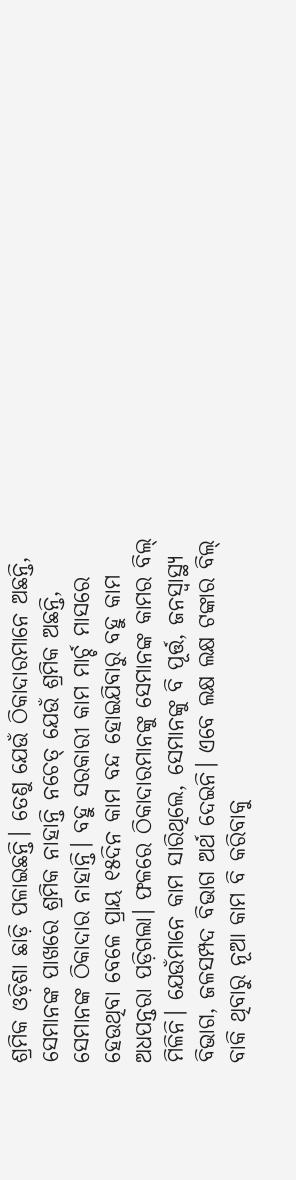ଶ୍ରମିକ ଓଡ଼ିଶା ଛାଡ଼ି ପଳାଇଛନ୍ତି। ତେଣୁ ଯେଉଁ ଠିକାଦାରମାନେ ଅଛନ୍ତି, ସେମାନଙ୍କ ପାଖରେ ଶ୍ରମିକ ନାହାନ୍ତି ନଚେତ୍ ଯେଉଁ ଶ୍ରମିକ ଅଛନ୍ତି, ସେମାନଙ୍କ ଠିକାଦାର ନାହାନ୍ତି। ବହୁ ସରକାରୀ କାମ ମାର୍ଚ୍ଚ ମାସରେ ହେଉଥିବା ବେଳେ ପ୍ରାୟ ୧୫ଦିନ କାମ ବନ୍ଦ ହୋଇଯିବାରୁ ବହୁ କାମ ଅଧପନ୍ତରା ପଡ଼ିଗଲା। ଫଳରେ ଠିକାଦାରମାନଙ୍କୁ ସେମାନଙ୍କ କାମର ବିଲ୍ ମିଳିନି। ଯେଉଁମାନେ କାମ ସାରିଥିଲେ, ସେମାନଙ୍କୁ ବି ପୂର୍ତ୍ତ, ଜନସ୍ବାସ୍ଥ୍ୟ ବିଭାଗ, ଜଳସମ୍ପଦ ବିଭାଗ ଅର୍ଥ ଦେଇନି। ଏବେ ଲକ୍ଷ ଲକ୍ଷ ଟଙ୍କାର ବିଲ୍ ବାକି ଥିବାରୁ ନୂଆ କାମ ବି କରିବାକୁ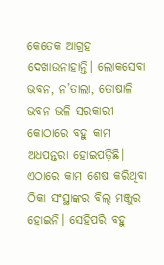କେତେକ ଆଗ୍ରହ ଦେଖାଉନାହାନ୍ତି। ଲୋକସେବା ଭବନ, ନ’ତାଲା, ତୋଷାଳି ଭବନ ଭଳି ସରକାରୀ କୋଠାରେ ବହୁ କାମ ଅଧପନ୍ତରା ହୋଇପଡ଼ିଛି। ଏଠାରେ କାମ ଶେଷ କରିଥିବା ଠିକା ସଂସ୍ଥାଙ୍କର ବିଲ୍ ମଞ୍ଜୁର ହୋଇନି। ସେହିପରି ବହୁ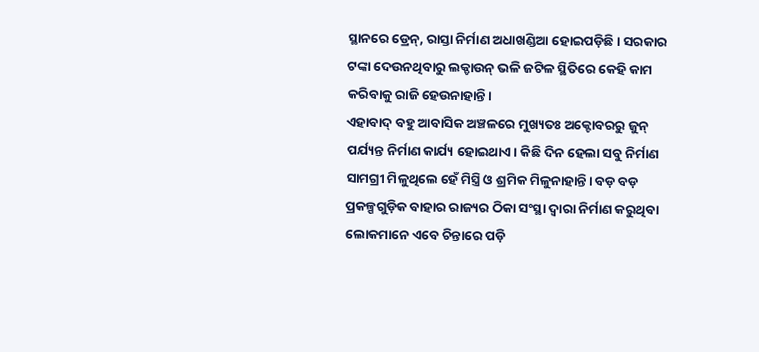ସ୍ଥାନରେ ଡ୍ରେନ୍, ରାସ୍ତା ନିର୍ମାଣ ଅଧାଖଣ୍ଡିଆ ହୋଇପଡ଼ିଛି। ସରକାର ଟଙ୍କା ଦେଉନଥିବାରୁ ଲକ୍ଡାଉନ୍ ଭଳି ଜଟିଳ ସ୍ଥିତିରେ କେହି କାମ କରିବାକୁ ରାଜି ହେଉନାହାନ୍ତି।
ଏହାବାଦ୍ ବହୁ ଆବାସିକ ଅଞ୍ଚଳରେ ମୁଖ୍ୟତଃ ଅକ୍ଟୋବରରୁ ଜୁନ୍ ପର୍ଯ୍ୟନ୍ତ ନିର୍ମାଣ କାର୍ଯ୍ୟ ହୋଇଥାଏ। କିଛି ଦିନ ହେଲା ସବୁ ନିର୍ମାଣ ସାମଗ୍ରୀ ମିଳୁଥିଲେ ହେଁ ମିସ୍ତ୍ରି ଓ ଶ୍ରମିକ ମିଳୁନାହାନ୍ତି। ବଡ଼ ବଡ଼ ପ୍ରକଳ୍ପଗୁଡ଼ିକ ବାହାର ରାଜ୍ୟର ଠିକା ସଂସ୍ଥା ଦ୍ବାରା ନିର୍ମାଣ କରୁଥିବା ଲୋକମାନେ ଏବେ ଚିନ୍ତାରେ ପଡ଼ି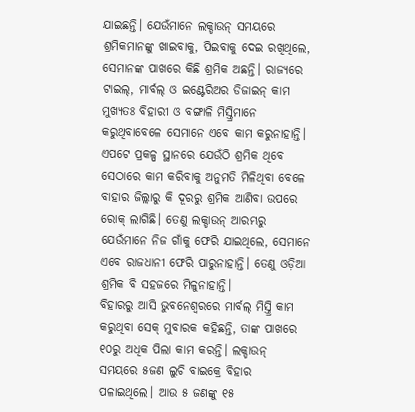ଯାଇଛନ୍ତି। ଯେଉଁମାନେ ଲକ୍ଡାଉନ୍ ସମୟରେ ଶ୍ରମିକମାନଙ୍କୁ ଖାଇବାକୁ, ପିଇବାକୁ ଦେଇ ରଖିଥିଲେ, ସେମାନଙ୍କ ପାଖରେ କିଛି ଶ୍ରମିକ ଅଛନ୍ତି। ରାଜ୍ୟରେ ଟାଇଲ୍, ମାର୍ବଲ୍ ଓ ଇଣ୍ଟେରିଅର ଡିଜାଇନ୍ କାମ ମୁଖ୍ୟତଃ ବିହାରୀ ଓ ବଙ୍ଗାଳି ମିସ୍ତ୍ରିମାନେ କରୁଥିବାବେଳେ ସେମାନେ ଏବେ କାମ କରୁନାହାନ୍ତି। ଏପଟେ ପ୍ରକଳ୍ପ ସ୍ଥାନରେ ଯେଉଁଠି ଶ୍ରମିକ ଥିବେ ସେଠାରେ କାମ କରିବାକୁ ଅନୁମତି ମିଳିଥିବା ବେଳେ ବାହାର ଜିଲ୍ଲାରୁ କି ଦୂରରୁ ଶ୍ରମିକ ଆଣିବା ଉପରେ ରୋକ୍ ଲାଗିଛି। ତେଣୁ ଲକ୍ଡାଉନ୍ ଆରମ୍ଭରୁ ଯେଉଁମାନେ ନିଜ ଗାଁକୁ ଫେରି ଯାଇଥିଲେ, ସେମାନେ ଏବେ ରାଜଧାନୀ ଫେରି ପାରୁନାହାନ୍ତି। ତେଣୁ ଓଡ଼ିଆ ଶ୍ରମିକ ବି ସହଜରେ ମିଳୁନାହାନ୍ତି।
ବିହାରରୁ ଆସି ଭୁବନେଶ୍ବରରେ ମାର୍ବଲ୍ ମିସ୍ତ୍ରି କାମ କରୁଥିବା ସେକ୍ ମୁବାରକ କହିଛନ୍ତି, ତାଙ୍କ ପାଖରେ ୧୦ରୁ ଅଧିକ ପିଲା କାମ କରନ୍ତି। ଲକ୍ଡାଉନ୍ ସମୟରେ ୫ଜଣ ଲୁଚି ବାଇକ୍ରେ ବିହାର ପଳାଇଥିଲେ। ଆଉ ୫ ଜଣଙ୍କୁ ୧୫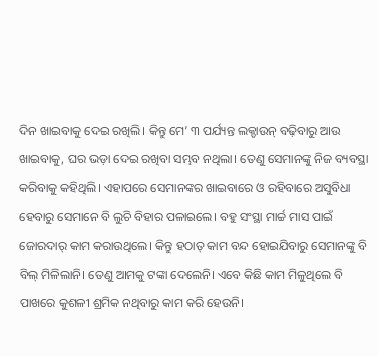ଦିନ ଖାଇବାକୁ ଦେଇ ରଖିଲି। କିନ୍ତୁ ମେ’ ୩ ପର୍ଯ୍ୟନ୍ତ ଲକ୍ଡାଉନ୍ ବଢ଼ିବାରୁ ଆଉ ଖାଇବାକୁ, ଘର ଭଡ଼ା ଦେଇ ରଖିବା ସମ୍ଭବ ନଥିଲା। ତେଣୁ ସେମାନଙ୍କୁ ନିଜ ବ୍ୟବସ୍ଥା କରିବାକୁ କହିଥିଲି। ଏହାପରେ ସେମାନଙ୍କର ଖାଇବାରେ ଓ ରହିବାରେ ଅସୁବିଧା ହେବାରୁ ସେମାନେ ବି ଲୁଚି ବିହାର ପଳାଇଲେ। ବହୁ ସଂସ୍ଥା ମାର୍ଚ୍ଚ ମାସ ପାଇଁ ଜୋରଦାର୍ କାମ କରାଉଥିଲେ। କିନ୍ତୁ ହଠାତ୍ କାମ ବନ୍ଦ ହୋଇଯିବାରୁ ସେମାନଙ୍କୁ ବି ବିଲ୍ ମିଳିଲାନି। ତେଣୁ ଆମକୁ ଟଙ୍କା ଦେଲେନି। ଏବେ କିଛି କାମ ମିଳୁଥିଲେ ବି ପାଖରେ କୁଶଳୀ ଶ୍ରମିକ ନଥିବାରୁ କାମ କରି ହେଉନି।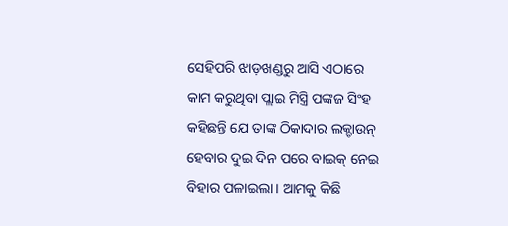ସେହିପରି ଝାଡ଼ଖଣ୍ଡରୁ ଆସି ଏଠାରେ କାମ କରୁଥିବା ପ୍ଲାଇ ମିସ୍ତ୍ରି ପଙ୍କଜ ସିଂହ କହିଛନ୍ତି ଯେ ତାଙ୍କ ଠିକାଦାର ଲକ୍ଡାଉନ୍ ହେବାର ଦୁଇ ଦିନ ପରେ ବାଇକ୍ ନେଇ ବିହାର ପଳାଇଲା। ଆମକୁ କିଛି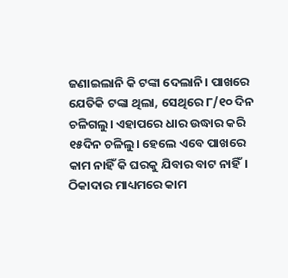ଜଣାଇଲାନି କି ଟଙ୍କା ଦେଲାନି। ପାଖରେ ଯେତିକି ଟଙ୍କା ଥିଲା, ସେଥିରେ ୮/୧୦ ଦିନ ଚଳିଗଲୁ। ଏହାପରେ ଧାର ଉଦ୍ଧାର କରି ୧୫ଦିନ ଚଳିଲୁ। ହେଲେ ଏବେ ପାଖରେ କାମ ନାହିଁ କି ଘରକୁ ଯିବାର ବାଟ ନାହିଁ। ଠିକାଦାର ମାଧ୍ୟମରେ କାମ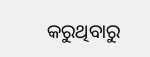କରୁଥିବାରୁ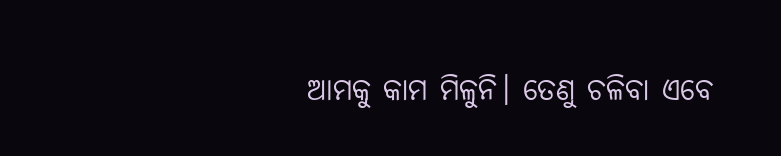ଆମକୁ କାମ ମିଳୁନି। ତେଣୁ ଚଳିବା ଏବେ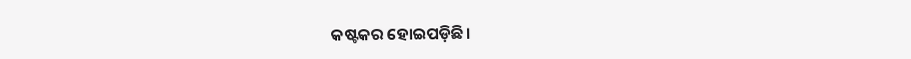କଷ୍ଟକର ହୋଇପଡ଼ିଛି।